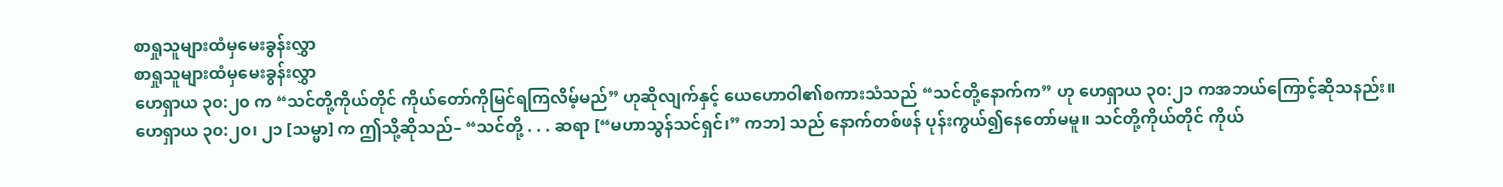စာရှုသူများထံမှမေးခွန်းလွှာ
စာရှုသူများထံမှမေးခွန်းလွှာ
ဟေရှာယ ၃၀:၂၀ က “သင်တို့ကိုယ်တိုင် ကိုယ်တော်ကိုမြင်ရကြလိမ့်မည်” ဟုဆိုလျက်နှင့် ယေဟောဝါ၏စကားသံသည် “သင်တို့နောက်က” ဟု ဟေရှာယ ၃၀:၂၁ ကအဘယ်ကြောင့်ဆိုသနည်း။
ဟေရှာယ ၃၀:၂၀၊ ၂၁ [သမ္မာ] က ဤသို့ဆိုသည်– “သင်တို့ . . . ဆရာ [“မဟာသွန်သင်ရှင်၊” ကဘ] သည် နောက်တစ်ဖန် ပုန်းကွယ်၍နေတော်မမူ။ သင်တို့ကိုယ်တိုင် ကိုယ်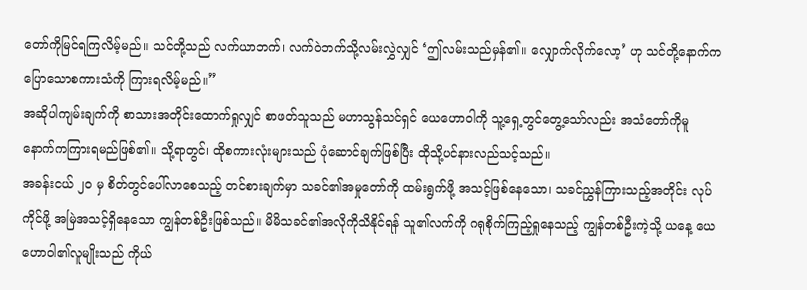တော်ကိုမြင်ရကြလိမ့်မည်။ သင်တို့သည် လက်ယာဘက်၊ လက်ဝဲဘက်သို့လမ်းလွှဲလျှင် ‘ဤလမ်းသည်မှန်၏။ လျှောက်လိုက်လော့’ ဟု သင်တို့နောက်ကပြောသောစကားသံကို ကြားရလိမ့်မည်။”
အဆိုပါကျမ်းချက်ကို စာသားအတိုင်းထောက်ရှုလျှင် စာဖတ်သူသည် မဟာသွန်သင်ရှင် ယေဟောဝါကို သူ့ရှေ့တွင်တွေ့သော်လည်း အသံတော်ကိုမူ နောက်ကကြားရမည်ဖြစ်၏။ သို့ရာတွင်၊ ထိုစကားလုံးများသည် ပုံဆောင်ချက်ဖြစ်ပြီး ထိုသို့ပင်နားလည်သင့်သည်။
အခန်းငယ် ၂၀ မှ စိတ်တွင်ပေါ်လာစေသည့် တင်စားချက်မှာ သခင်၏အမှုတော်ကို ထမ်းရွက်ဖို့ အသင့်ဖြစ်နေသော၊ သခင်ညွှန်ကြားသည့်အတိုင်း လုပ်ကိုင်ဖို့ အမြဲအသင့်ရှိနေသော ကျွန်တစ်ဦးဖြစ်သည်။ မိမိသခင်၏အလိုကိုသိနိုင်ရန် သူ၏လက်ကို ဂရုစိုက်ကြည့်ရှုနေသည့် ကျွန်တစ်ဦးကဲ့သို့ ယနေ့ ယေဟောဝါ၏လူမျိုးသည် ကိုယ်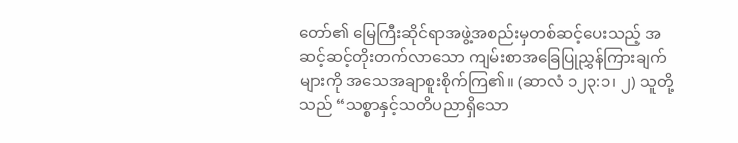တော်၏ မြေကြီးဆိုင်ရာအဖွဲ့အစည်းမှတစ်ဆင့်ပေးသည့် အဆင့်ဆင့်တိုးတက်လာသော ကျမ်းစာအခြေပြုညွှန်ကြားချက်များကို အသေအချာစူးစိုက်ကြ၏။ (ဆာလံ ၁၂၃:၁၊ ၂) သူတို့သည် “သစ္စာနှင့်သတိပညာရှိသော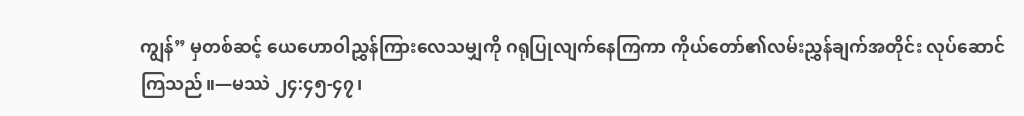ကျွန်” မှတစ်ဆင့် ယေဟောဝါညွှန်ကြားလေသမျှကို ဂရုပြုလျက်နေကြကာ ကိုယ်တော်၏လမ်းညွှန်ချက်အတိုင်း လုပ်ဆောင်ကြသည်။—မဿဲ ၂၄:၄၅-၄၇၊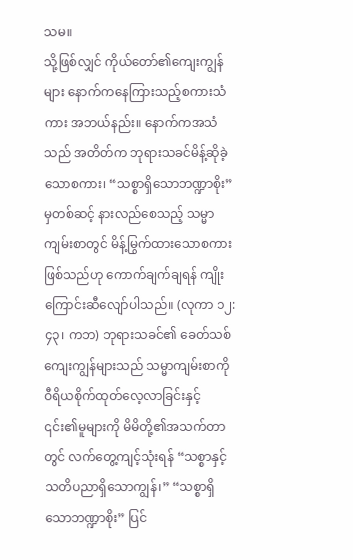သမ။
သို့ဖြစ်လျှင် ကိုယ်တော်၏ကျေးကျွန်များ နောက်ကနေကြားသည့်စကားသံကား အဘယ်နည်း။ နောက်ကအသံသည် အတိတ်က ဘုရားသခင်မိန့်ဆိုခဲ့သောစကား၊ “သစ္စာရှိသောဘဏ္ဍာစိုး” မှတစ်ဆင့် နားလည်စေသည့် သမ္မာကျမ်းစာတွင် မိန့်မြွက်ထားသောစကားဖြစ်သည်ဟု ကောက်ချက်ချရန် ကျိုးကြောင်းဆီလျော်ပါသည်။ (လုကာ ၁၂:၄၃၊ ကဘ) ဘုရားသခင်၏ ခေတ်သစ်ကျေးကျွန်များသည် သမ္မာကျမ်းစာကို ဝီရိယစိုက်ထုတ်လေ့လာခြင်းနှင့် ၎င်း၏မူများကို မိမိတို့၏အသက်တာတွင် လက်တွေ့ကျင့်သုံးရန် “သစ္စာနှင့်သတိပညာရှိသောကျွန်၊” “သစ္စာရှိသောဘဏ္ဍာစိုး” ပြင်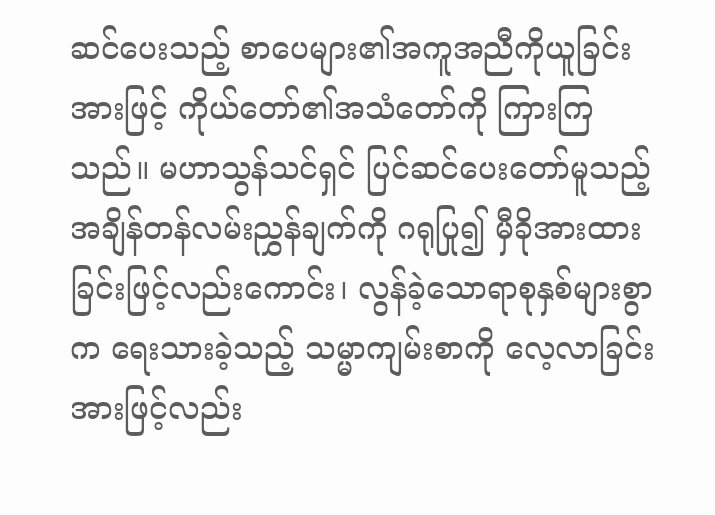ဆင်ပေးသည့် စာပေများ၏အကူအညီကိုယူခြင်းအားဖြင့် ကိုယ်တော်၏အသံတော်ကို ကြားကြသည်။ မဟာသွန်သင်ရှင် ပြင်ဆင်ပေးတော်မူသည့် အချိန်တန်လမ်းညွှန်ချက်ကို ဂရုပြု၍ မှီခိုအားထားခြင်းဖြင့်လည်းကောင်း၊ လွန်ခဲ့သောရာစုနှစ်များစွာက ရေးသားခဲ့သည့် သမ္မာကျမ်းစာကို လေ့လာခြင်းအားဖြင့်လည်း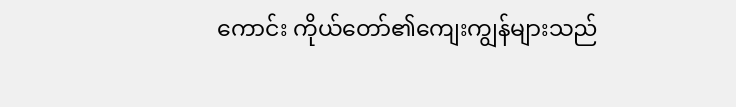ကောင်း ကိုယ်တော်၏ကျေးကျွန်များသည်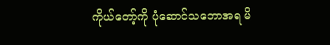ကိုယ်တော့်ကို ပုံဆောင်သဘောအရ မိ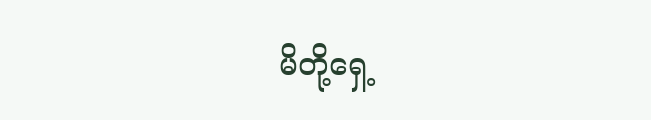မိတို့ရှေ့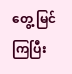တွေ့ မြင်ကြပြီး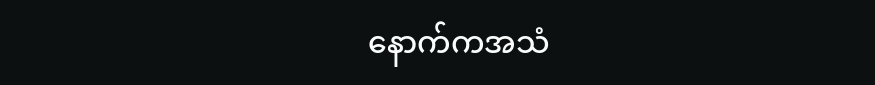နောက်ကအသံ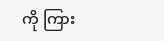ကို ကြား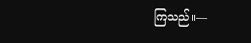ကြသည်။—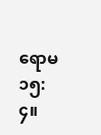ရောမ ၁၅:၄။